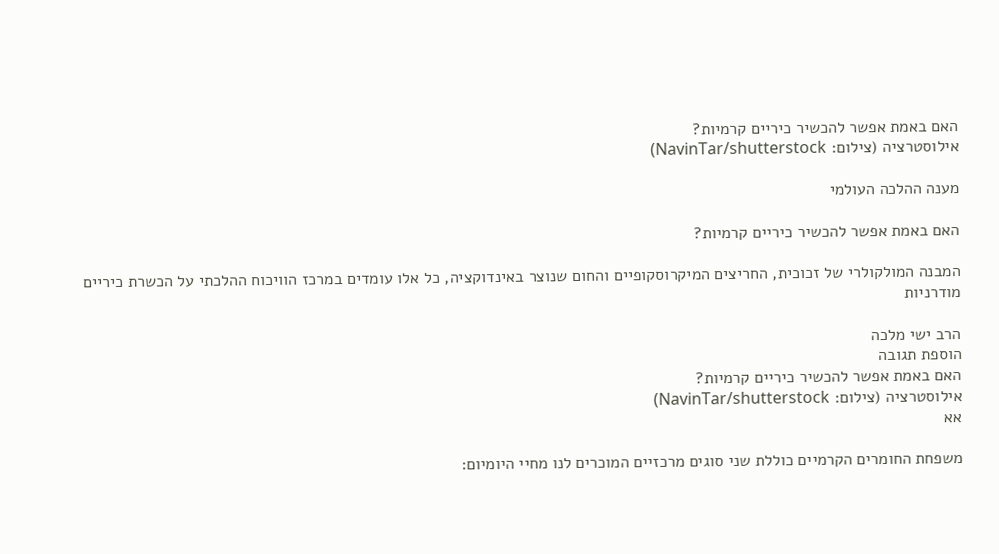האם באמת אפשר להכשיר כיריים קרמיות?
אילוסטרציה (צילום: NavinTar/shutterstock)

מענה ההלכה העולמי

האם באמת אפשר להכשיר כיריים קרמיות?

המבנה המולקולרי של זכוכית, החריצים המיקרוסקופיים והחום שנוצר באינדוקציה, כל אלו עומדים במרכז הוויכוח ההלכתי על הכשרת כיריים מודרניות

הרב ישי מלכה
הוספת תגובה
האם באמת אפשר להכשיר כיריים קרמיות?
אילוסטרציה (צילום: NavinTar/shutterstock)
אא

משפחת החומרים הקרמיים כוללת שני סוגים מרכזיים המוכרים לנו מחיי היומיום: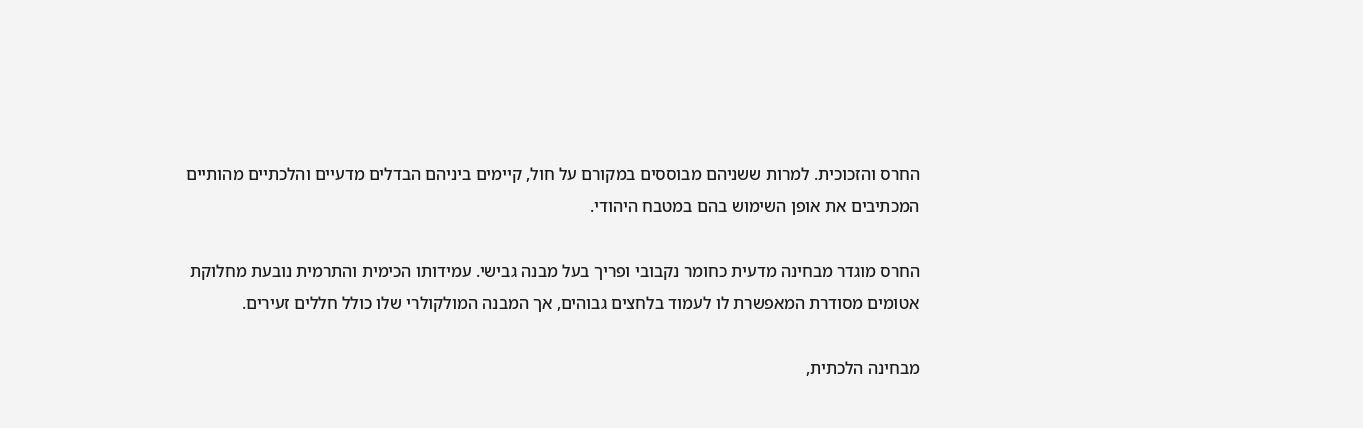החרס והזכוכית. למרות ששניהם מבוססים במקורם על חול, קיימים ביניהם הבדלים מדעיים והלכתיים מהותיים המכתיבים את אופן השימוש בהם במטבח היהודי.

החרס מוגדר מבחינה מדעית כחומר נקבובי ופריך בעל מבנה גבישי. עמידותו הכימית והתרמית נובעת מחלוקת אטומים מסודרת המאפשרת לו לעמוד בלחצים גבוהים, אך המבנה המולקולרי שלו כולל חללים זעירים.

מבחינה הלכתית,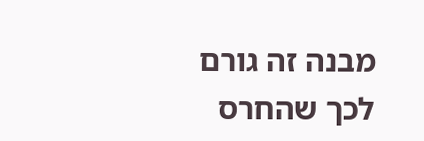מבנה זה גורם לכך שהחרס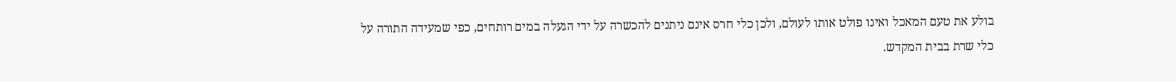בולע את טעם המאכל ואינו פולט אותו לעולם, ולכן כלי חרס אינם ניתנים להכשרה על ידי הגעלה במים רותחים, כפי שמעידה התורה על כלי שרת בבית המקדש.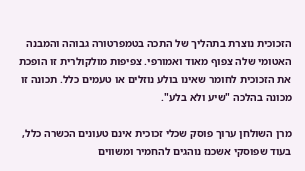הזכוכית נוצרת בתהליך של התכה בטמפרטורה גבוהה והמבנה האטומי שלה צפוף מאוד ואמורפי. צפיפות מולקולרית זו הופכת את הזכוכית לחומר שאינו בולע נוזלים או טעמים כלל. תכונה זו מכונה בהלכה "שיע ולא בלע".

מרן השולחן ערוך פוסק שכלי זכוכית אינם טעונים הכשרה כלל, בעוד שפוסקי אשכנז נוהגים להחמיר ומשווים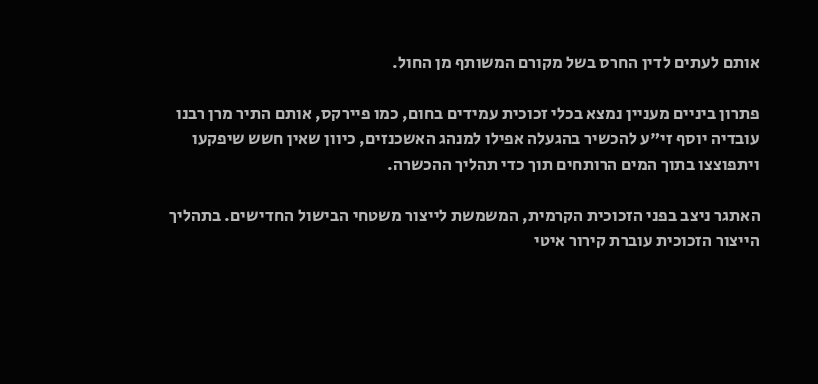אותם לעתים לדין החרס בשל מקורם המשותף מן החול.

פתרון ביניים מעניין נמצא בכלי זכוכית עמידים בחום, כמו פיירקס, אותם התיר מרן רבנו עובדיה יוסף זי"ע להכשיר בהגעלה אפילו למנהג האשכנזים, כיוון שאין חשש שיפקעו ויתפוצצו בתוך המים הרותחים תוך כדי תהליך ההכשרה.

האתגר ניצב בפני הזכוכית הקרמית, המשמשת לייצור משטחי הבישול החדישים. בתהליך הייצור הזכוכית עוברת קירור איטי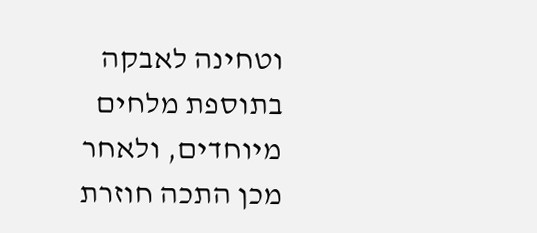וטחינה לאבקה בתוספת מלחים מיוחדים, ולאחר מכן התכה חוזרת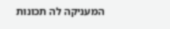המעניקה לה תכונות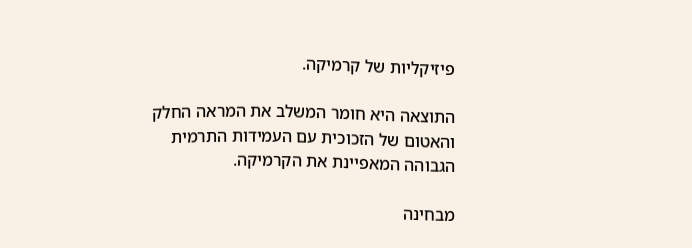פיזיקליות של קרמיקה.

התוצאה היא חומר המשלב את המראה החלק והאטום של הזכוכית עם העמידות התרמית הגבוהה המאפיינת את הקרמיקה.

מבחינה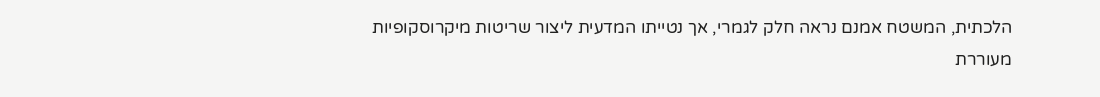הלכתית, המשטח אמנם נראה חלק לגמרי, אך נטייתו המדעית ליצור שריטות מיקרוסקופיות מעוררת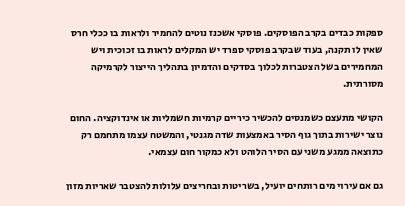ספקות כבדים בקרב הפוסקים. פוסקי אשכנז נוטים להחמיר ולראות בו ככלי חרס שאין לו תקנה, בעוד שבקרב פוסקי ספרד יש המקלים לראות בו זכוכית ויש המחמירים בשל הצטברות לכלוך בסדקים והדמיון בתהליך הייצור לקרמיקה מסורתית.

הקושי מתעצם כשמנסים להכשיר כיריים קרמיות חשמליות או אינדוקציה. החום נוצר ישירות בתוך גוף הסיר באמצעות שדה מגנטי, והמשטח עצמו מתחמם רק כתוצאה ממגע משני עם הסיר הלוהט ולא כמקור חום עצמאי.

גם אם עירוי מים רותחים יועיל, בשריטות ובחריצים עלולות להצטבר שאריות מזון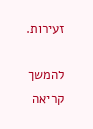זעירות.

להמשך קריאה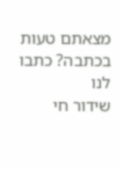מצאתם טעות בכתבה? כתבו לנו
שידור חי